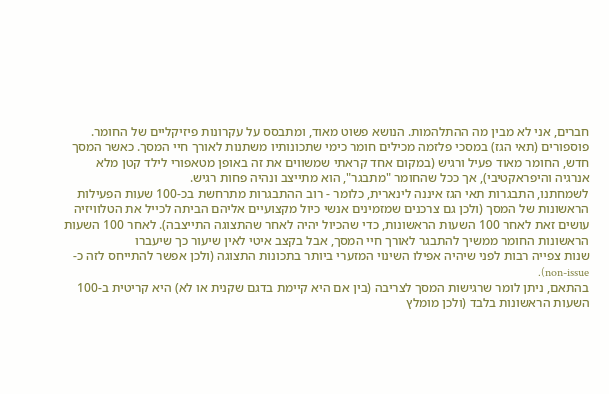חברים, אני לא מבין מה ההתלהמות. הנושא פשוט מאוד, ומתבסס על עקרונות פיזיקליים של החומר.
פוספורים (תאי הגז) במסכי פלזמה מכילים חומר כימי שתכונותיו משתנות לאורך חיי המסך. כאשר המסך חדש, החומר מאוד פעיל ורגיש (במקום אחד קראתי שמשווים את זה באופן מטאפורי לילד קטן מלא אנרגיה והיפראקטיבי), אך ככל שהחומר "מתבגר", הוא מתייצב ונהיה פחות רגיש.
לשמחתנו, התבגרות תאי הגז איננה לינארית, כלומר - רוב ההתבגרות מתרחשת בכ-100 שעות הפעילות הראשונות של המסך (ולכן גם צרכנים שמזמינים אנשי כיול מקצועיים אליהם הביתה לכייל את הטלוויזיה עושים זאת לאחר 100 השעות הראשונות, כדי שהכיול יהיה לאחר שהתצוגה התייצבה). לאחר 100 השעות הראשונות החומר ממשיך להתבגר לאורך חיי המסך, אבל בקצב איטי לאין שיעור כך שיעברו
שנות צפייה רבות לפני שיהיה אפילו השינוי המזערי ביותר בתכונות התצוגה (ולכן אפשר להתייחס לזה כ-non-issue).
בהתאם, ניתן לומר שרגישות המסך לצריבה (בין אם היא קיימת בדגם שקנית או לא) היא קריטית ב-100 השעות הראשונות בלבד (ולכן מומלץ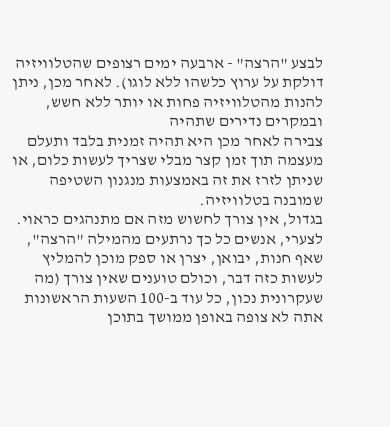לבצע "הרצה" - ארבעה ימים רצופים שהטלוויזיה דולקת על ערוץ כלשהו ללא לוגו). לאחר מכן, ניתן להנות מהטלוויזיה פחות או יותר ללא חשש, ובמקרים נדירים שתהיה
צבירה לאחר מכן היא תהיה זמנית בלבד ותעלם מעצמה תוך זמן קצר מבלי שצריך לעשות כלום, או שניתן לזרז את זה באמצעות מנגנון השטיפה שמובנה בטלוויזיה.
בגדול, אין צורך לחשוש מזה אם מתנהגים כראוי. לצערי, אנשים כל כך נרתעים מהמילה "הרצה", שאף חנות, יבואן, יצרן או ספק מוכן להמליץ לעשות כזה דבר, וכולם טוענים שאין צורך (מה שעקרונית נכון, כל עוד ב-100 השעות הראשונות אתה לא צופה באופן ממושך בתוכן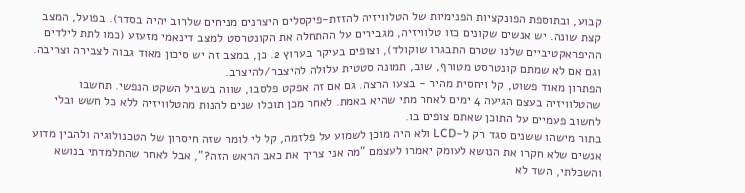קבוע, ובתוספת הפונקציות הפנימיות של הטלוויזיה להזזת-פיקסלים היצרנים מניחים שלרוב יהיה בסדר). בפועל, המצב קצת שונה. יש אנשים שקונים כזו טלוויזיה, מגבירים על ההתחלה את הקונטרסט למצב דינאמי מזעזע (כמו לתת לילדים ההיפראקטיביים שלנו שטרם התבגרו שוקולד), וצופים בעיקר בערוץ 2. כן, במצב זה יש סיכון מאוד גבוה לצבירה וצריבה. וגם אם לא שמתם קונטרסט מטורף, שוב, תמונה סטטית עלולה להיצבר/להיצרב.
הפתרון מאוד פשוט, קל ויחסית מהיר - בצעו הרצה. גם אם זה אפקט פלסבו, שווה בשביל השקט הנפשי. תחשבו שהטלוויזיה בעצם הגיעה 4 ימים לאחר מתי שהיא באמת. לאחר מכן תוכלו שנים להנות מהטלוויזיה ללא כל חשש ובלי לחשוב פעמיים על התוכן שאתם צופים בו.
בתור מישהו ששנים סגד רק ל-LCD ולא היה מוכן לשמוע על פלזמה, קל לי לומר שזה חיסרון של הטכנולוגיה ולהבין מדוע אנשים שלא חקרו את הנושא לעומק יאמרו לעצמם "מה אני צריך את כאב הראש הזה?", אבל לאחר שהתלמדתי בנושא והשכלתי, השד לא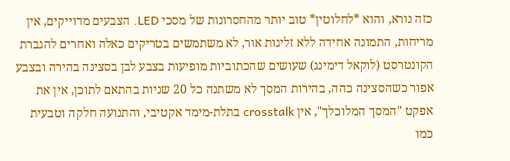כזה נורא, והוא *לחלוטין* טוב יותר מהחסרונות של מסכי LED. הצבעים מדוייקים, אין מריחות, התמונה אחידה ללא זליגות אור, לא משתמשים בטריקים כאלה ואחרים להגברת הקונטרסט (לוקאל דימינג) שעושים שהכתוביות מופיעות בצבע לבן בסצינה בהירה ובצבע אפור כשהסצינה כהה, בהירות המסך לא משתנה כל 20 שניות בהתאם לתוכן, אין את אפקט "המסך המלוכלך", אין crosstalk בתלת-מימד אקטיבי, והתנועה חלקה וטבעית כמו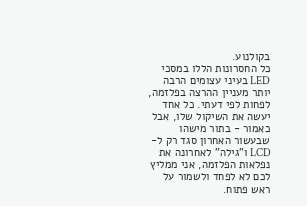בקולנוע.
כל החסרונות הללו במסכי LED בעיני עצומים הרבה יותר מעניין ההרצה בפלזמה, לפחות לפי דעתי. כל אחד יעשה את השיקול שלו, אבל כאמור - בתור מישהו שבעשור האחרון סגד רק ל-LCD ו"גילה" לאחרונה את נפלאות הפלזמה, אני ממליץ לכם לא לפחד ולשמור על ראש פתוח.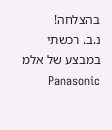בהצלחה!
נ.ב. רכשתי במבצע של אלמ Panasonic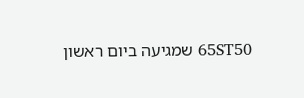65ST50 שמגיעה ביום ראשון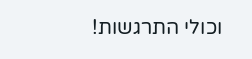וכולי התרגשות!